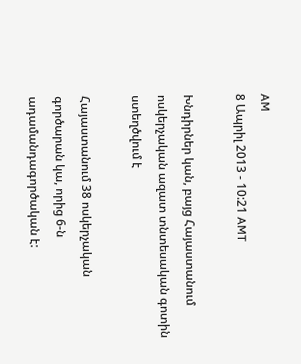AM
8 Ապրիլ 2013 - 10:21 AMT

Խնդիրներ կան, բայց Հայաստանում ոսկերչական ազատ տնտեսական գոտին ստեղծվում է

Հայաստանում 38 ոսկերչական գործարան կա, որից 6-ն ադամանդագործական է: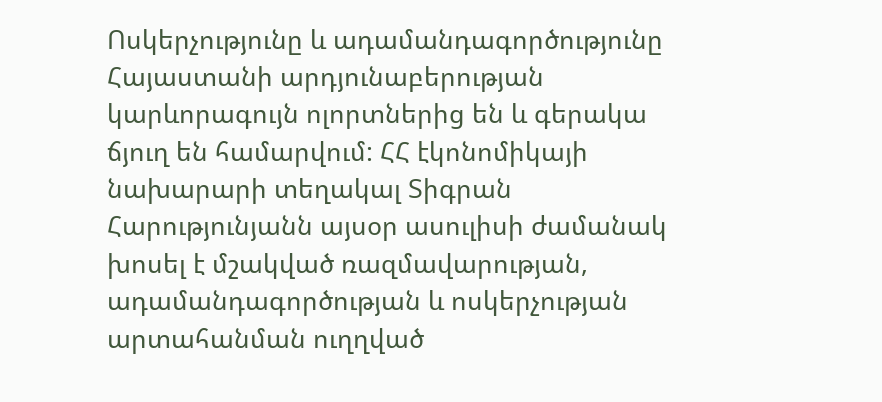Ոսկերչությունը և ադամանդագործությունը Հայաստանի արդյունաբերության կարևորագույն ոլորտներից են և գերակա ճյուղ են համարվում: ՀՀ էկոնոմիկայի նախարարի տեղակալ Տիգրան Հարությունյանն այսօր ասուլիսի ժամանակ խոսել է մշակված ռազմավարության, ադամանդագործության և ոսկերչության արտահանման ուղղված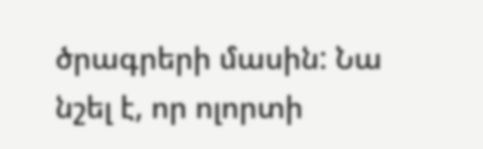ծրագրերի մասին: Նա նշել է, որ ոլորտի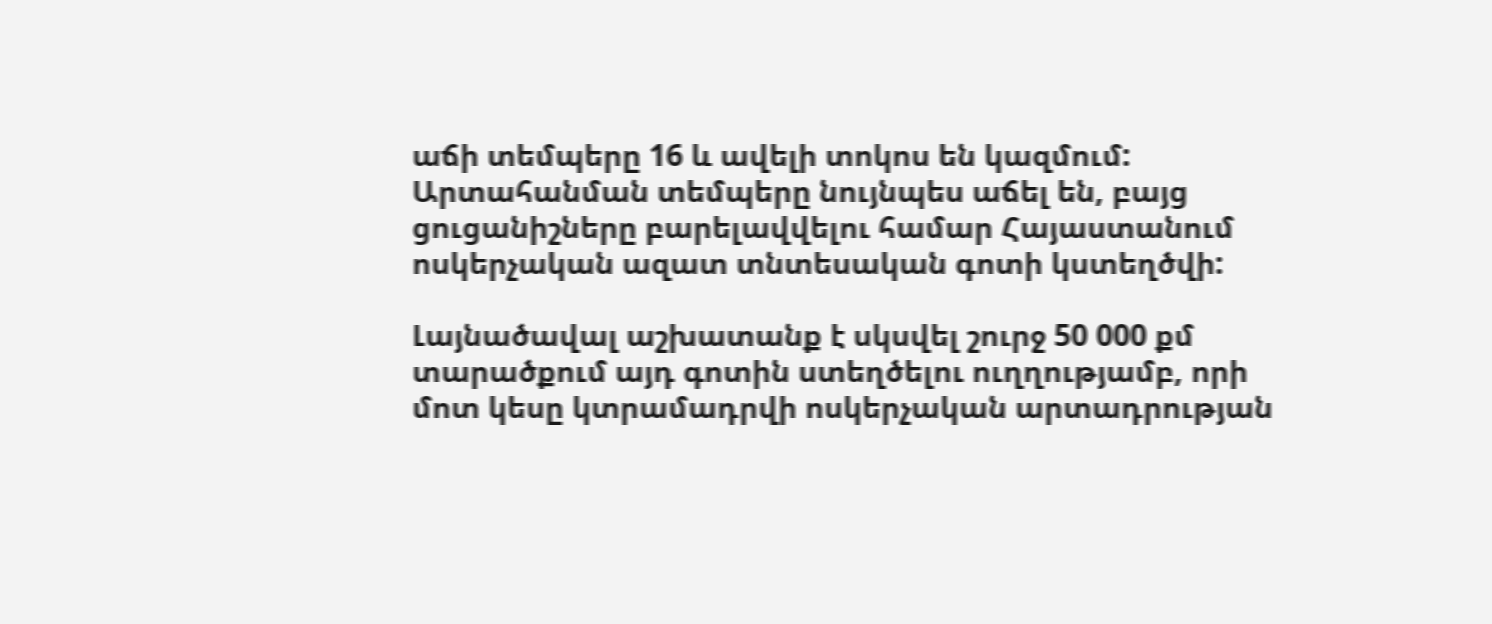աճի տեմպերը 16 և ավելի տոկոս են կազմում: Արտահանման տեմպերը նույնպես աճել են, բայց ցուցանիշները բարելավվելու համար Հայաստանում ոսկերչական ազատ տնտեսական գոտի կստեղծվի:

Լայնածավալ աշխատանք է սկսվել շուրջ 50 000 քմ տարածքում այդ գոտին ստեղծելու ուղղությամբ, որի մոտ կեսը կտրամադրվի ոսկերչական արտադրության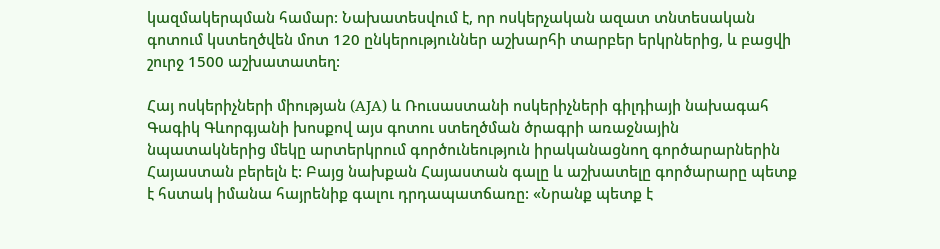կազմակերպման համար: Նախատեսվում է, որ ոսկերչական ազատ տնտեսական գոտում կստեղծվեն մոտ 120 ընկերություններ աշխարհի տարբեր երկրներից, և բացվի շուրջ 1500 աշխատատեղ:

Հայ ոսկերիչների միության (AJA) և Ռուսաստանի ոսկերիչների գիլդիայի նախագահ Գագիկ Գևորգյանի խոսքով այս գոտու ստեղծման ծրագրի առաջնային նպատակներից մեկը արտերկրում գործունեություն իրականացնող գործարարներին Հայաստան բերելն է: Բայց նախքան Հայաստան գալը և աշխատելը գործարարը պետք է հստակ իմանա հայրենիք գալու դրդապատճառը: «Նրանք պետք է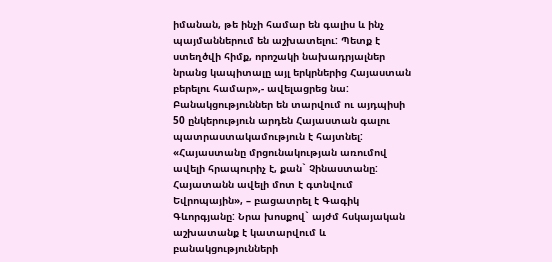իմանան, թե ինչի համար են գալիս և ինչ պայմաններում են աշխատելու: Պետք է ստեղծվի հիմք, որոշակի նախադրյալներ նրանց կապիտալը այլ երկրներից Հայաստան բերելու համար»,- ավելացրեց նա: Բանակցություններ են տարվում ու այդպիսի 50 ընկերություն արդեն Հայաստան գալու պատրաստակամություն է հայտնել: «Հայաստանը մրցունակության առումով ավելի հրապուրիչ է, քան` Չինաստանը: Հայատանն ավելի մոտ է գտնվում Եվրոպային», – բացատրել է Գագիկ Գևորգյանը: Նրա խոսքով` այժմ հսկայական աշխատանք է կատարվում և բանակցությունների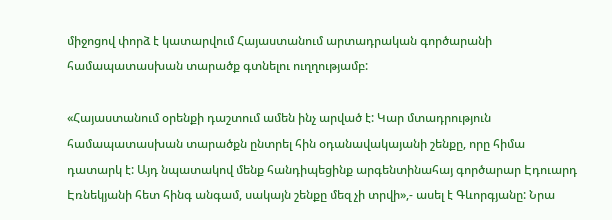միջոցով փորձ է կատարվում Հայաստանում արտադրական գործարանի համապատասխան տարածք գտնելու ուղղությամբ:

«Հայաստանում օրենքի դաշտում ամեն ինչ արված է: Կար մտադրություն համապատասխան տարածքն ընտրել հին օդանավակայանի շենքը, որը հիմա դատարկ է: Այդ նպատակով մենք հանդիպեցինք արգենտինահայ գործարար Էդուարդ Էռնեկյանի հետ հինգ անգամ, սակայն շենքը մեզ չի տրվի»,- ասել է Գևորգյանը: Նրա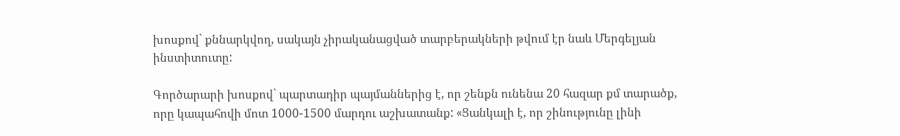խոսքով` քննարկվող, սակայն չիրականացված տարբերակների թվում էր նաև Մերգելյան ինստիտուտը:

Գործարարի խոսքով` պարտադիր պայմաններից է, որ շենքն ունենա 20 հազար քմ տարածք, որը կապահովի մոտ 1000-1500 մարդու աշխատանք: «Ցանկալի է, որ շինությունը լինի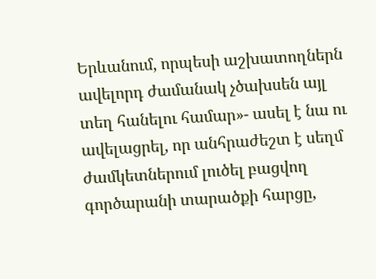Երևանում, որպեսի աշխատողներն ավելորդ ժամանակ չծախսեն այլ տեղ հանելու համար»- ասել է նա ու ավելացրել, որ անհրաժեշտ է սեղմ ժամկետներում լուծել բացվող գործարանի տարածքի հարցը,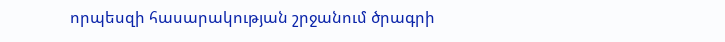որպեսզի հասարակության շրջանում ծրագրի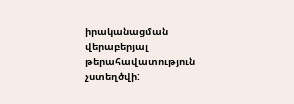իրականացման վերաբերյալ թերահավատություն չստեղծվի: